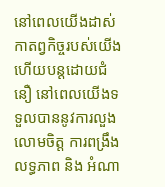នៅពេលយើងដាស់កាតព្វកិច្ចរបស់យើង ហើយបន្ដដោយជំនឿ នៅពេលយើងទទួលបាននូវការលួងលោមចិត្ត ការពង្រឹង លទ្ធភាព និង អំណា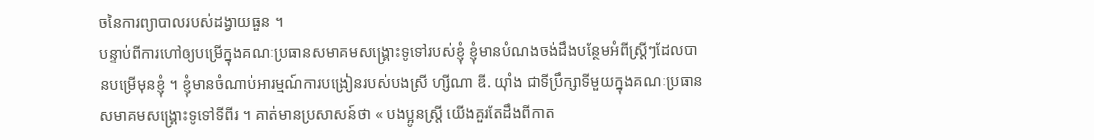ចនៃការព្យាបាលរបស់ដង្វាយធួន ។
បន្ទាប់ពីការហៅឲ្យបម្រើក្នុងគណៈប្រធានសមាគមសង្គ្រោះទូទៅរបស់ខ្ញុំ ខ្ញុំមានបំណងចង់ដឹងបន្ថែមអំពីស្ត្រីៗដែលបានបម្រើមុនខ្ញុំ ។ ខ្ញុំមានចំណាប់អារម្មណ៍ការបង្រៀនរបស់បងស្រី ហ្សីណា ឌី. យ៉ាំង ជាទីប្រឹក្សាទីមួយក្នុងគណៈប្រធានសមាគមសង្គ្រោះទូទៅទីពីរ ។ គាត់មានប្រសាសន៍ថា « បងប្អូនស្ត្រី យើងគួរតែដឹងពីកាត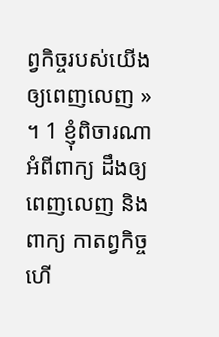ព្វកិច្ចរបស់យើងឲ្យពេញលេញ » ។ 1 ខ្ញុំពិចារណាអំពីពាក្យ ដឹងឲ្យពេញលេញ និង ពាក្យ កាតព្វកិច្ច ហើ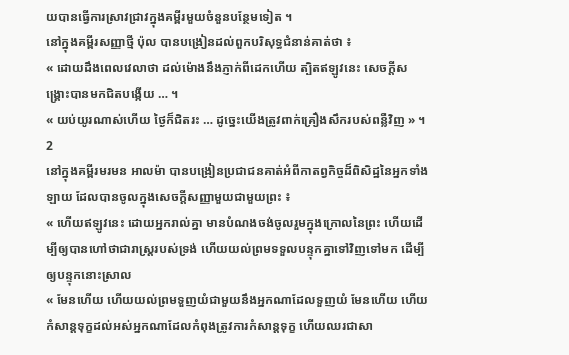យបានធ្វើការស្រាវជ្រាវក្នុងគម្ពីរមួយចំនួនបន្ថែមទៀត ។
នៅក្នុងគម្ពីរសញ្ញាថ្មី ប៉ុល បានបង្រៀនដល់ពួកបរិសុទ្ធជំនាន់គាត់ថា ៖
« ដោយដឹងពេលវេលាថា ដល់ម៉ោងនឹងភ្ញាក់ពីដេកហើយ ត្បិតឥឡូវនេះ សេចក្ដីសង្គ្រោះបានមកជិតបង្កើយ … ។
« យប់យូរណាស់ហើយ ថ្ងៃក៏ជិតរះ … ដូច្នេះយើងត្រូវពាក់គ្រឿងសឹករបស់ពន្លឺវិញ » ។ 2
នៅក្នុងគម្ពីរមរមន អាលម៉ា បានបង្រៀនប្រជាជនគាត់អំពីកាតព្វកិច្ចដ៏ពិសិដ្ឋនៃអ្នកទាំងឡាយ ដែលបានចូលក្នុងសេចក្ដីសញ្ញាមួយជាមួយព្រះ ៖
« ហើយឥឡូវនេះ ដោយអ្នករាល់គ្នា មានបំណងចង់ចូលរួមក្នុងក្រោលនៃព្រះ ហើយដើម្បីឲ្យបានហៅថាជារាស្ត្ររបស់ទ្រង់ ហើយយល់ព្រមទទួលបន្ទុកគ្នាទៅវិញទៅមក ដើម្បីឲ្យបន្ទុកនោះស្រាល
« មែនហើយ ហើយយល់ព្រមទួញយំជាមួយនឹងអ្នកណាដែលទួញយំ មែនហើយ ហើយកំសាន្ដទុក្ខដល់អស់អ្នកណាដែលកំពុងត្រូវការកំសាន្ដទុក្ខ ហើយឈរជាសា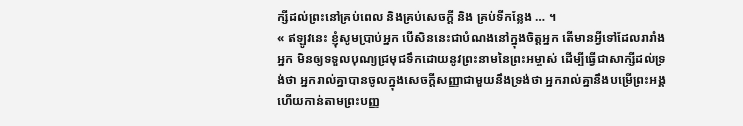ក្សីដល់ព្រះនៅគ្រប់ពេល និងគ្រប់សេចក្ដី និង គ្រប់ទីកន្លែង … ។
« ឥឡូវនេះ ខ្ញុំសូមប្រាប់អ្នក បើសិននេះជាបំណងនៅក្នុងចិត្តអ្នក តើមានអ្វីទៅដែលរារាំងអ្នក មិនឲ្យទទួលបុណ្យជ្រមុជទឹកដោយនូវព្រះនាមនៃព្រះអម្ចាស់ ដើម្បីធ្វើជាសាក្សីដល់ទ្រង់ថា អ្នករាល់គ្នាបានចូលក្នុងសេចក្ដីសញ្ញាជាមួយនឹងទ្រង់ថា អ្នករាល់គ្នានឹងបម្រើព្រះអង្គ ហើយកាន់តាមព្រះបញ្ញ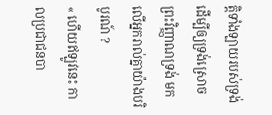ត្តិទាំងឡាយរបស់ទ្រង់ ដើម្បីឲ្យទ្រង់ស្រោចព្រះវិញ្ញាណទ្រង់ មកលើអ្នករាល់គ្នាយ៉ាងបរិបូរណ៍ ?
« ហើយឥឡូវនេះ កាលប្រជាជនបា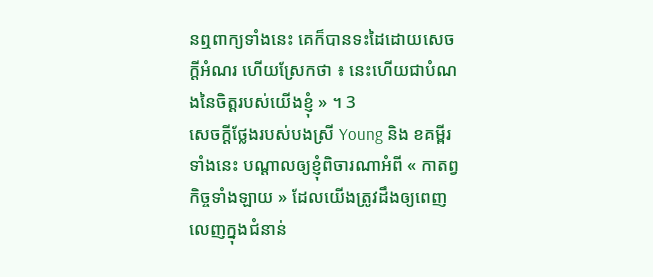នឮពាក្យទាំងនេះ គេក៏បានទះដៃដោយសេចក្ដីអំណរ ហើយស្រែកថា ៖ នេះហើយជាបំណងនៃចិត្តរបស់យើងខ្ញុំ » ។ 3
សេចក្ដីថ្លែងរបស់បងស្រី Young និង ខគម្ពីរទាំងនេះ បណ្ដាលឲ្យខ្ញុំពិចារណាអំពី « កាតព្វកិច្ចទាំងឡាយ » ដែលយើងត្រូវដឹងឲ្យពេញលេញក្នុងជំនាន់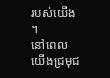របស់យើង ។
នៅពេលយើងជ្រមុជ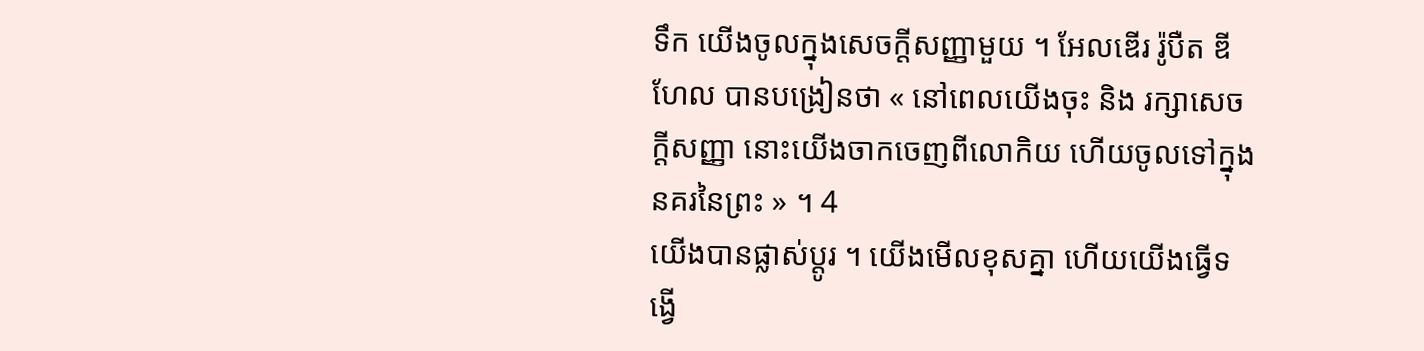ទឹក យើងចូលក្នុងសេចក្ដីសញ្ញាមួយ ។ អែលឌើរ រ៉ូបឺត ឌី ហែល បានបង្រៀនថា « នៅពេលយើងចុះ និង រក្សាសេចក្ដីសញ្ញា នោះយើងចាកចេញពីលោកិយ ហើយចូលទៅក្នុងនគរនៃព្រះ » ។ 4
យើងបានផ្លាស់ប្ដូរ ។ យើងមើលខុសគ្នា ហើយយើងធ្វើទង្វើ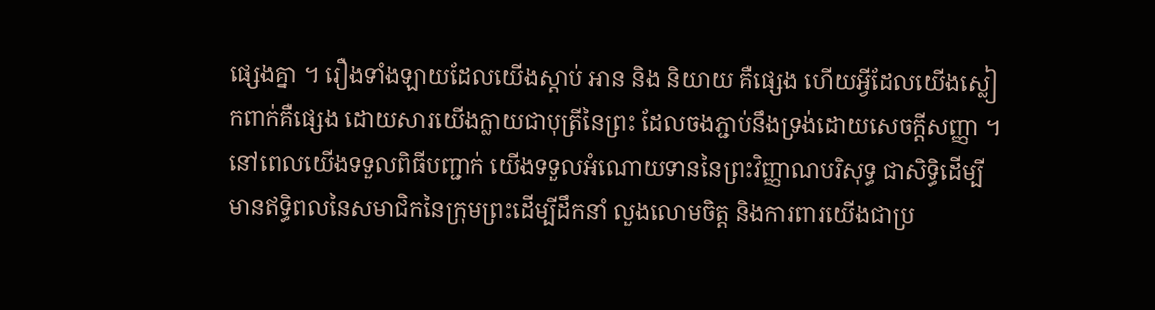ផ្សេងគ្នា ។ រឿងទាំងឡាយដែលយើងស្ដាប់ អាន និង និយាយ គឺផ្សេង ហើយអ្វីដែលយើងស្លៀកពាក់គឺផ្សេង ដោយសារយើងក្លាយជាបុត្រីនៃព្រះ ដែលចងភ្ជាប់នឹងទ្រង់ដោយសេចក្ដីសញ្ញា ។
នៅពេលយើងទទួលពិធីបញ្ជាក់ យើងទទួលអំណោយទាននៃព្រះវិញ្ញាណបរិសុទ្ធ ជាសិទ្ធិដើម្បីមានឥទ្ធិពលនៃសមាជិកនៃក្រុមព្រះដើម្បីដឹកនាំ លួងលោមចិត្ត និងការពារយើងជាប្រ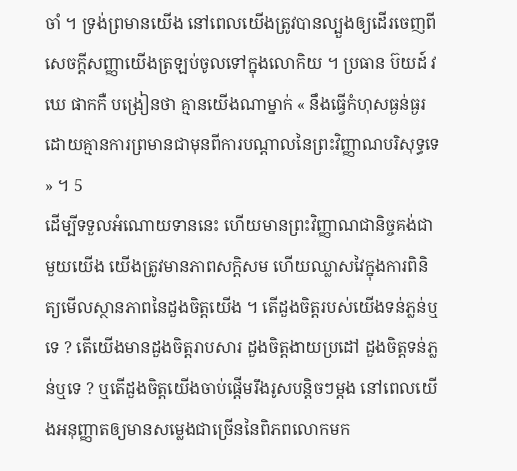ចាំ ។ ទ្រង់ព្រមានយើង នៅពេលយើងត្រូវបានល្បួងឲ្យដើរចេញពីសេចក្ដីសញ្ញាយើងត្រឡប់ចូលទៅក្នុងលោកិយ ។ ប្រធាន ប៊យដ៍ វឃេ ផាកកឺ បង្រៀនថា គ្មានយើងណាម្នាក់ « នឹងធ្វើកំហុសធ្ងន់ធ្ងរ ដោយគ្មានការព្រមានជាមុនពីការបណ្ដាលនៃព្រះវិញ្ញាណបរិសុទ្ធទេ » ។ 5
ដើម្បីទទួលអំណោយទាននេះ ហើយមានព្រះវិញ្ញាណជានិច្ចគង់ជាមួយយើង យើងត្រូវមានភាពសក្ដិសម ហើយឈ្លាសវៃក្នុងការពិនិត្យមើលស្ថានភាពនៃដួងចិត្តយើង ។ តើដួងចិត្តរបស់យើងទន់ភ្លន់ឬទេ ? តើយើងមានដួងចិត្តរាបសារ ដួងចិត្តងាយប្រដៅ ដួងចិត្តទន់ភ្លន់ឬទេ ? ឬតើដួងចិត្តយើងចាប់ផ្ដើមរឹងរូសបន្ដិចៗម្ដង នៅពេលយើងអនុញ្ញាតឲ្យមានសម្លេងជាច្រើននៃពិភពលោកមក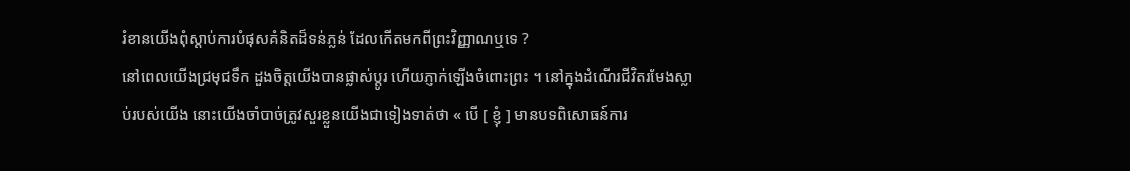រំខានយើងពុំស្ដាប់ការបំផុសគំនិតដ៏ទន់ភ្លន់ ដែលកើតមកពីព្រះវិញ្ញាណឬទេ ?
នៅពេលយើងជ្រមុជទឹក ដួងចិត្តយើងបានផ្លាស់ប្ដូរ ហើយភ្ញាក់ឡើងចំពោះព្រះ ។ នៅក្នុងដំណើរជីវិតរមែងស្លាប់របស់យើង នោះយើងចាំបាច់ត្រូវសួរខ្លួនយើងជាទៀងទាត់ថា « បើ [ ខ្ញុំ ] មានបទពិសោធន៍ការ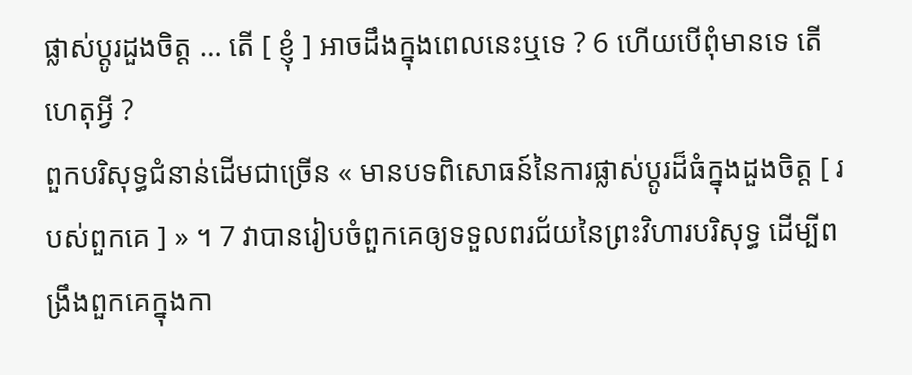ផ្លាស់ប្ដូរដួងចិត្ត … តើ [ ខ្ញុំ ] អាចដឹងក្នុងពេលនេះឬទេ ? 6 ហើយបើពុំមានទេ តើហេតុអ្វី ?
ពួកបរិសុទ្ធជំនាន់ដើមជាច្រើន « មានបទពិសោធន៍នៃការផ្លាស់ប្ដូរដ៏ធំក្នុងដួងចិត្ត [ របស់ពួកគេ ] » ។ 7 វាបានរៀបចំពួកគេឲ្យទទួលពរជ័យនៃព្រះវិហារបរិសុទ្ធ ដើម្បីពង្រឹងពួកគេក្នុងកា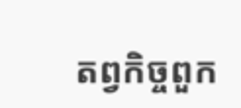តព្វកិច្ចពួក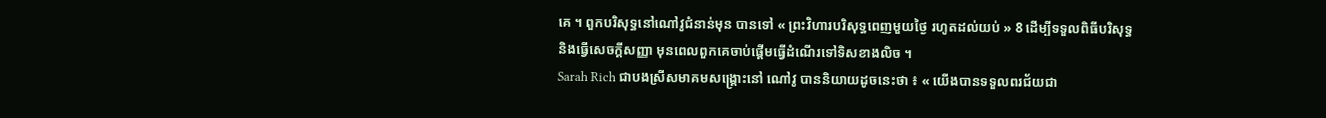គេ ។ ពួកបរិសុទ្ធនៅណៅវូជំនាន់មុន បានទៅ « ព្រះវិហារបរិសុទ្ធពេញមួយថ្ងៃ រហូតដល់យប់ » 8 ដើម្បីទទួលពិធីបរិសុទ្ធ និងធ្វើសេចក្ដីសញ្ញា មុនពេលពួកគេចាប់ផ្ដើមធ្វើដំណើរទៅទិសខាងលិច ។
Sarah Rich ជាបងស្រីសមាគមសង្គ្រោះនៅ ណៅវូ បាននិយាយដូចនេះថា ៖ « យើងបានទទួលពរជ័យជា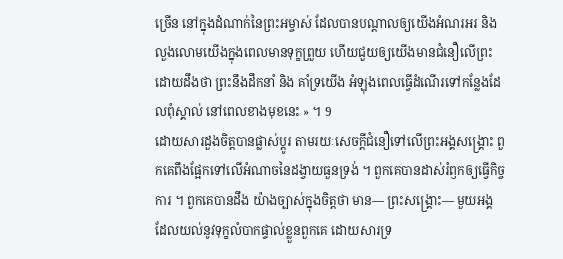ច្រើន នៅក្នុងដំណាក់នៃព្រះអម្ចាស់ ដែលបានបណ្ដាលឲ្យយើងអំណរអរ និង លួងលោមយើងក្នុងពេលមានទុក្ខព្រួយ ហើយជួយឲ្យយើងមានជំនឿលើព្រះ ដោយដឹងថា ព្រះនឹងដឹកនាំ និង គាំទ្រយើង អំឡុងពេលធ្វើដំណើរទៅកន្លែងដែលពុំស្គាល់ នៅពេលខាងមុខនេះ » ។ 9
ដោយសារដួងចិត្តបានផ្លាស់ប្ដូរ តាមរយៈសេចក្ដីជំនឿទៅលើព្រះអង្គសង្គ្រោះ ពួកគេពឹងផ្អែកទៅលើអំណាចនៃដង្វាយធួនទ្រង់ ។ ពួកគេបានដាស់រំឭកឲ្យធ្វើកិច្ចការ ។ ពួកគេបានដឹង យ៉ាងច្បាស់ក្នុងចិត្តថា មាន— ព្រះសង្គ្រោះ— មួយអង្គ ដែលយល់នូវទុក្ខលំបាកផ្ទាល់ខ្លួនពួកគេ ដោយសារទ្រ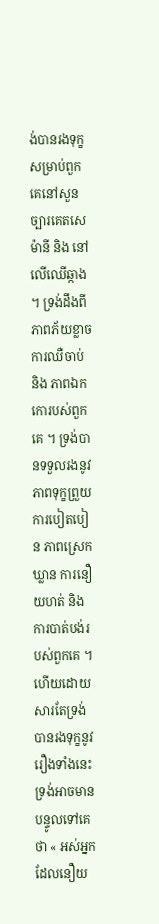ង់បានរងទុក្ខសម្រាប់ពួកគេនៅសួនច្បារគេតសេម៉ានី និង នៅលើឈើឆ្កាង ។ ទ្រង់ដឹងពីភាពភ័យខ្លាច ការឈឺចាប់ និង ភាពឯកកោរបស់ពួកគេ ។ ទ្រង់បានទទួលរងនូវភាពទុក្ខព្រួយ ការបៀតបៀន ភាពស្រេកឃ្លាន ការនឿយហត់ និង ការបាត់បង់របស់ពួកគេ ។ ហើយដោយសារតែទ្រង់បានរងទុក្ខនូវរឿងទាំងនេះ ទ្រង់អាចមានបន្ទូលទៅគេថា « អស់អ្នកដែលនឿយ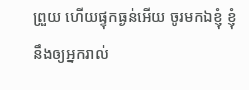ព្រួយ ហើយផ្ទុកធ្ងន់អើយ ចូរមកឯខ្ញុំ ខ្ញុំនឹងឲ្យអ្នករាល់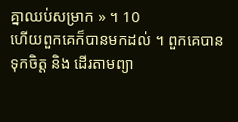គ្នាឈប់សម្រាក » ។ 10
ហើយពួកគេក៏បានមកដល់ ។ ពួកគេបានទុកចិត្ត និង ដើរតាមព្យា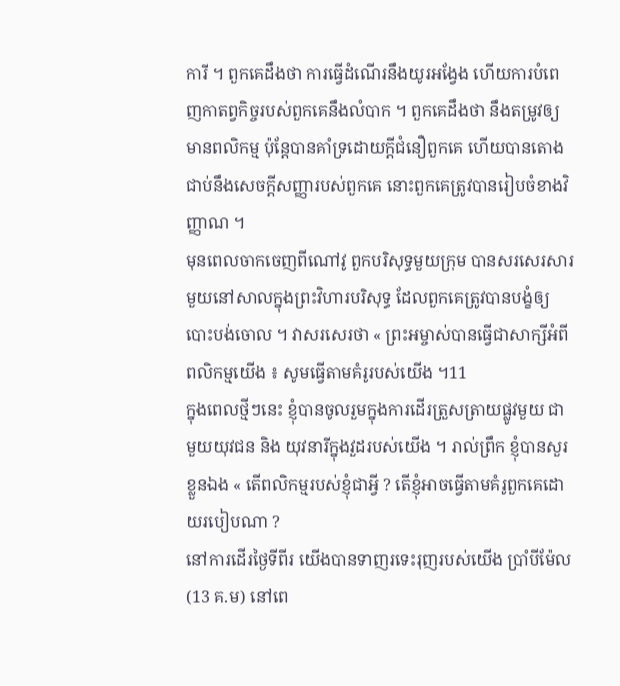ការី ។ ពួកគេដឹងថា ការធ្វើដំណើរនឹងយូរអង្វែង ហើយការបំពេញកាតព្វកិច្ចរបស់ពួកគេនឹងលំបាក ។ ពួកគេដឹងថា នឹងតម្រូវឲ្យមានពលិកម្ម ប៉ុន្តែបានគាំទ្រដោយក្ដីជំនឿពួកគេ ហើយបានតោងជាប់នឹងសេចក្ដីសញ្ញារបស់ពួកគេ នោះពួកគេត្រូវបានរៀបចំខាងវិញ្ញាណ ។
មុនពេលចាកចេញពីណៅវូ ពួកបរិសុទ្ធមួយក្រុម បានសរសេរសារមួយនៅសាលក្នុងព្រះវិហារបរិសុទ្ធ ដែលពួកគេត្រូវបានបង្ខំឲ្យបោះបង់ចោល ។ វាសរសេរថា « ព្រះអម្ចាស់បានធ្វើជាសាក្សីអំពីពលិកម្មយើង ៖ សូមធ្វើតាមគំរូរបស់យើង ។11
ក្នុងពេលថ្មីៗនេះ ខ្ញុំបានចូលរួមក្នុងការដើរត្រួសត្រាយផ្លូវមួយ ជាមួយយុវជន និង យុវនារីក្នុងវួដរបស់យើង ។ រាល់ព្រឹក ខ្ញុំបានសួរខ្លួនឯង « តើពលិកម្មរបស់ខ្ញុំជាអ្វី ? តើខ្ញុំអាចធ្វើតាមគំរូពួកគេដោយរបៀបណា ?
នៅការដើរថ្ងៃទីពីរ យើងបានទាញរទេះរុញរបស់យើង ប្រាំបីម៉ែល (13 គ.ម) នៅពេ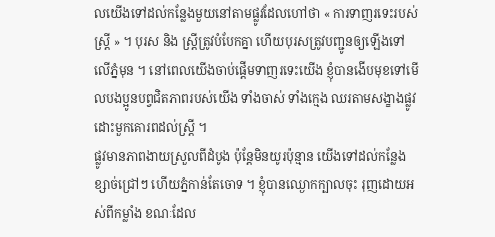លយើងទៅដល់កន្លែងមួយនៅតាមផ្លូវដែលហៅថា « ការទាញរទេះរបស់ស្ត្រី » ។ បុរស និង ស្ត្រីត្រូវបំបែកគ្នា ហើយបុរសត្រូវបញ្ជូនឲ្យឡើងទៅលើភ្នំមុន ។ នៅពេលយើងចាប់ផ្ដើមទាញរទេះយើង ខ្ញុំបានងើបមុខទៅមើលបងប្អូនបព្វជិតភាពរបស់យើង ទាំងចាស់ ទាំងក្មេង ឈរតាមសង្ខាងផ្លូវ ដោះមួកគោរពដល់ស្ត្រី ។
ផ្លូវមានភាពងាយស្រួលពីដំបូង ប៉ុន្តែមិនយូរប៉ុន្មាន យើងទៅដល់កន្លែងខ្សាច់ជ្រៅៗ ហើយភ្នំកាន់តែចោទ ។ ខ្ញុំបានឈ្ងោកក្បាលចុះ រុញដោយអស់ពីកម្លាំង ខណៈដែល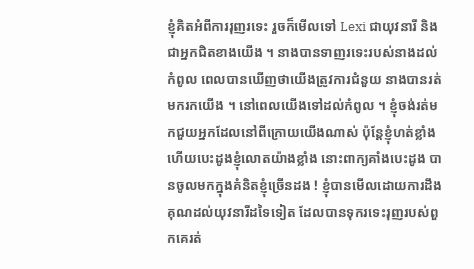ខ្ញុំគិតអំពីការរុញរទេះ រួចក៏មើលទៅ Lexi ជាយុវនារី និង ជាអ្នកជិតខាងយើង ។ នាងបានទាញរទេះរបស់នាងដល់កំពូល ពេលបានឃើញថាយើងត្រូវការជំនួយ នាងបានរត់មករកយើង ។ នៅពេលយើងទៅដល់កំពូល ។ ខ្ញុំចង់រត់មកជួយអ្នកដែលនៅពីក្រោយយើងណាស់ ប៉ុន្តែខ្ញុំហត់ខ្លាំង ហើយបេះដូងខ្ញុំលោតយ៉ាងខ្លាំង នោះពាក្យគាំងបេះដូង បានចូលមកក្នុងគំនិតខ្ញុំច្រើនដង ! ខ្ញុំបានមើលដោយការដឹងគុណដល់យុវនារីដទៃទៀត ដែលបានទុករទេះរុញរបស់ពួកគេរត់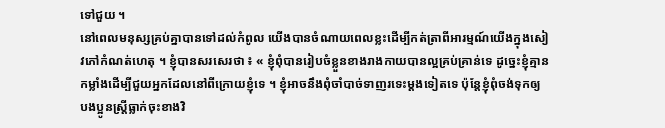ទៅជួយ ។
នៅពេលមនុស្សគ្រប់គ្នាបានទៅដល់កំពូល យើងបានចំណាយពេលខ្លះដើម្បីកត់ត្រាពីអារម្មណ៍យើងក្នុងសៀវភៅកំណត់ហេតុ ។ ខ្ញុំបានសរសេរថា ៖ « ខ្ញុំពុំបានរៀបចំខ្លួនខាងរាងកាយបានល្អគ្រប់គ្រាន់ទេ ដូច្នេះខ្ញុំគ្មានកម្លាំងដើម្បីជួយអ្នកដែលនៅពីក្រោយខ្ញុំទេ ។ ខ្ញុំអាចនឹងពុំចាំបាច់ទាញរទេះម្ដងទៀតទេ ប៉ុន្តែខ្ញុំពុំចង់ទុកឲ្យបងប្អូនស្ត្រីធ្លាក់ចុះខាងវិ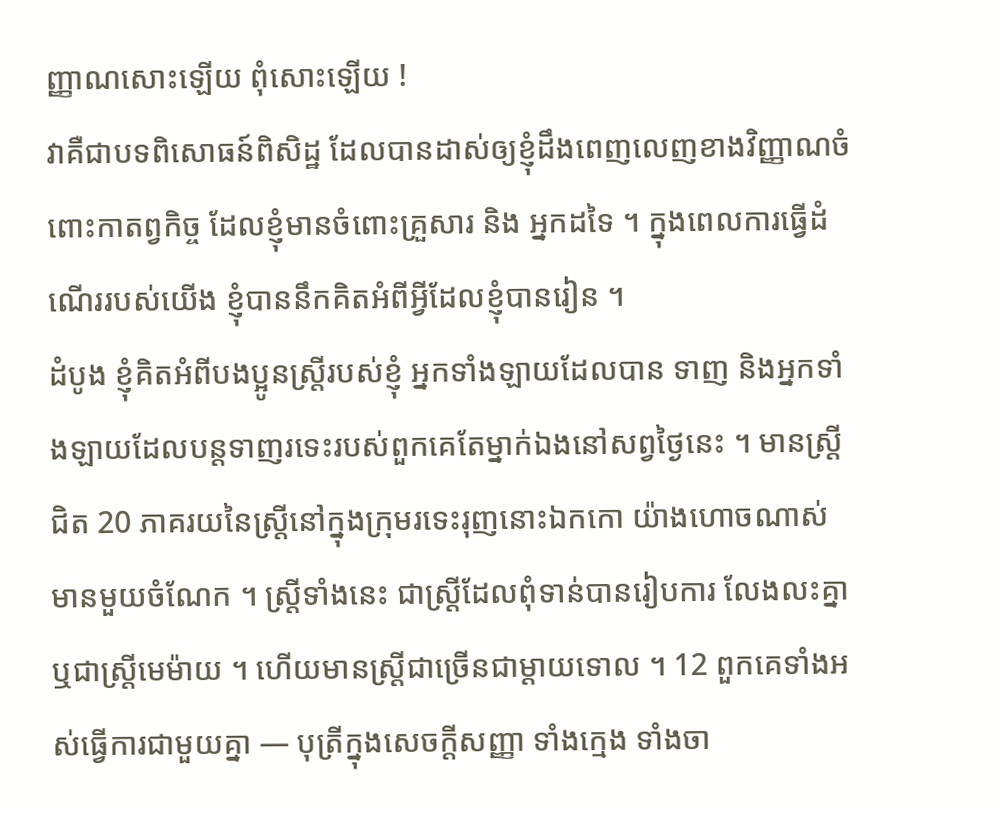ញ្ញាណសោះឡើយ ពុំសោះឡើយ !
វាគឺជាបទពិសោធន៍ពិសិដ្ឋ ដែលបានដាស់ឲ្យខ្ញុំដឹងពេញលេញខាងវិញ្ញាណចំពោះកាតព្វកិច្ច ដែលខ្ញុំមានចំពោះគ្រួសារ និង អ្នកដទៃ ។ ក្នុងពេលការធ្វើដំណើររបស់យើង ខ្ញុំបាននឹកគិតអំពីអ្វីដែលខ្ញុំបានរៀន ។
ដំបូង ខ្ញុំគិតអំពីបងប្អូនស្ត្រីរបស់ខ្ញុំ អ្នកទាំងឡាយដែលបាន ទាញ និងអ្នកទាំងឡាយដែលបន្តទាញរទេះរបស់ពួកគេតែម្នាក់ឯងនៅសព្វថ្ងៃនេះ ។ មានស្ត្រីជិត 20 ភាគរយនៃស្ត្រីនៅក្នុងក្រុមរទេះរុញនោះឯកកោ យ៉ាងហោចណាស់មានមួយចំណែក ។ ស្ត្រីទាំងនេះ ជាស្ត្រីដែលពុំទាន់បានរៀបការ លែងលះគ្នា ឬជាស្ត្រីមេម៉ាយ ។ ហើយមានស្ត្រីជាច្រើនជាម្ដាយទោល ។ 12 ពួកគេទាំងអស់ធ្វើការជាមួយគ្នា — បុត្រីក្នុងសេចក្ដីសញ្ញា ទាំងក្មេង ទាំងចា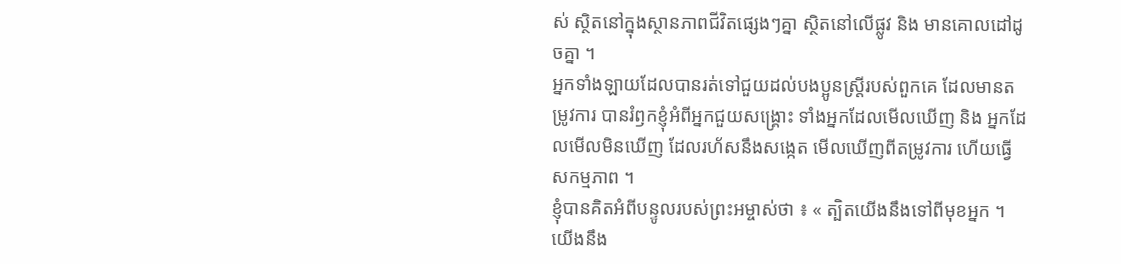ស់ ស្ថិតនៅក្នុងស្ថានភាពជីវិតផ្សេងៗគ្នា ស្ថិតនៅលើផ្លូវ និង មានគោលដៅដូចគ្នា ។
អ្នកទាំងឡាយដែលបានរត់ទៅជួយដល់បងប្អូនស្ត្រីរបស់ពួកគេ ដែលមានតម្រូវការ បានរំឭកខ្ញុំអំពីអ្នកជួយសង្គ្រោះ ទាំងអ្នកដែលមើលឃើញ និង អ្នកដែលមើលមិនឃើញ ដែលរហ័សនឹងសង្កេត មើលឃើញពីតម្រូវការ ហើយធ្វើសកម្មភាព ។
ខ្ញុំបានគិតអំពីបន្ទូលរបស់ព្រះអម្ចាស់ថា ៖ « ត្បិតយើងនឹងទៅពីមុខអ្នក ។ យើងនឹង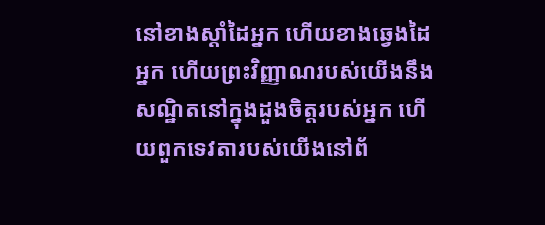នៅខាងស្ដាំដៃអ្នក ហើយខាងឆ្វេងដៃអ្នក ហើយព្រះវិញ្ញាណរបស់យើងនឹងសណ្ឋិតនៅក្នុងដួងចិត្តរបស់អ្នក ហើយពួកទេវតារបស់យើងនៅព័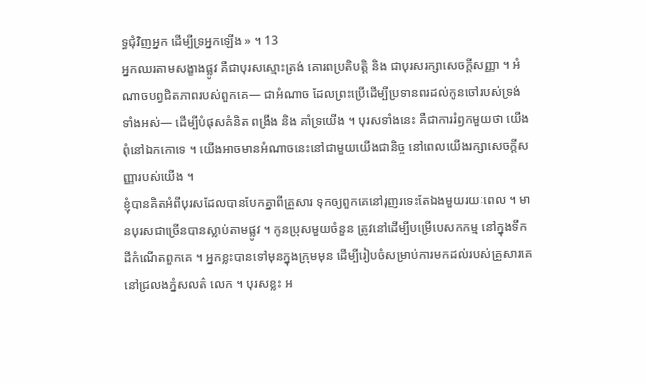ទ្ធជុំវិញអ្នក ដើម្បីទ្រអ្នកឡើង » ។ 13
អ្នកឈរតាមសង្ខាងផ្លូវ គឺជាបុរសស្មោះត្រង់ គោរពប្រតិបត្តិ និង ជាបុរសរក្សាសេចក្ដីសញ្ញា ។ អំណាចបព្វជិតភាពរបស់ពួកគេ— ជាអំណាច ដែលព្រះប្រើដើម្បីប្រទានពរដល់កូនចៅរបស់ទ្រង់ទាំងអស់— ដើម្បីបំផុសគំនិត ពង្រឹង និង គាំទ្រយើង ។ បុរសទាំងនេះ គឺជាការរំឭកមួយថា យើងពុំនៅឯកកោទេ ។ យើងអាចមានអំណាចនេះនៅជាមួយយើងជានិច្ច នៅពេលយើងរក្សាសេចក្ដីសញ្ញារបស់យើង ។
ខ្ញុំបានគិតអំពីបុរសដែលបានបែកគ្នាពីគ្រួសារ ទុកឲ្យពួកគេនៅរុញរទេះតែឯងមួយរយៈពេល ។ មានបុរសជាច្រើនបានស្លាប់តាមផ្លូវ ។ កូនប្រុសមួយចំនួន ត្រូវនៅដើម្បីបម្រើបេសកកម្ម នៅក្នុងទឹកដីកំណើតពួកគេ ។ អ្នកខ្លះបានទៅមុនក្នុងក្រុមមុន ដើម្បីរៀបចំសម្រាប់ការមកដល់របស់គ្រួសារគេនៅជ្រលងភ្នំសលត៌ លេក ។ បុរសខ្លះ អ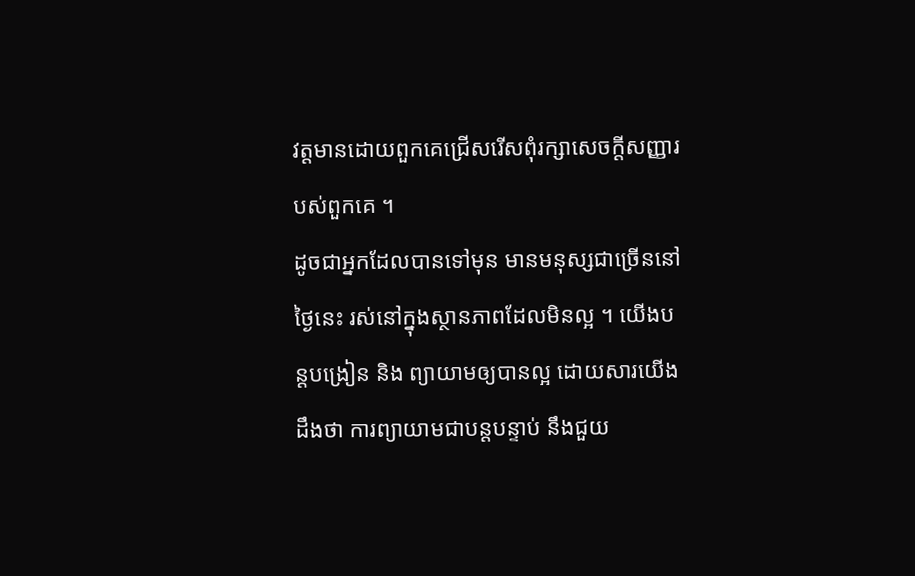វត្តមានដោយពួកគេជ្រើសរើសពុំរក្សាសេចក្ដីសញ្ញារបស់ពួកគេ ។
ដូចជាអ្នកដែលបានទៅមុន មានមនុស្សជាច្រើននៅថ្ងៃនេះ រស់នៅក្នុងស្ថានភាពដែលមិនល្អ ។ យើងបន្ដបង្រៀន និង ព្យាយាមឲ្យបានល្អ ដោយសារយើងដឹងថា ការព្យាយាមជាបន្ដបន្ទាប់ នឹងជួយ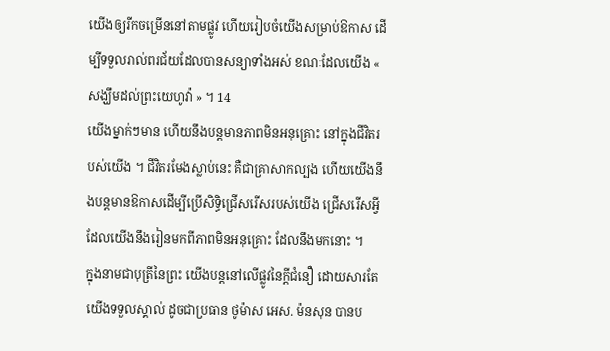យើងឲ្យរីកចម្រើននៅតាមផ្លូវ ហើយរៀបចំយើងសម្រាប់ឱកាស ដើម្បីទទួលរាល់ពរជ័យដែលបានសន្យាទាំងអស់ ខណៈដែលយើង « សង្ឃឹមដល់ព្រះយេហូវ៉ា » ។ 14
យើងម្នាក់ៗមាន ហើយនឹងបន្ដមានភាពមិនអនុគ្រោះ នៅក្នុងជីវិតរបស់យើង ។ ជីវិតរមែងស្លាប់នេះ គឺជាគ្រាសាកល្បង ហើយយើងនឹងបន្ដមានឱកាសដើម្បីប្រើសិទ្ធិជ្រើសរើសរបស់យើង ជ្រើសរើសអ្វីដែលយើងនឹងរៀនមកពីភាពមិនអនុគ្រោះ ដែលនឹងមកនោះ ។
ក្នុងនាមជាបុត្រីនៃព្រះ យើងបន្ដនៅលើផ្លូវនៃក្ដីជំនឿ ដោយសារតែយើងទទួលស្គាល់ ដូចជាប្រធាន ថូម៉ាស អេស. ម៉នសុន បានប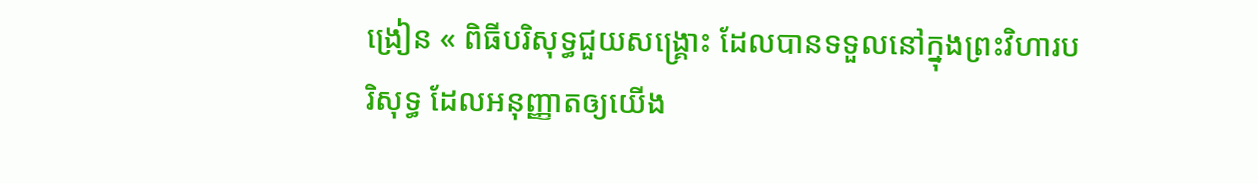ង្រៀន « ពិធីបរិសុទ្ធជួយសង្គ្រោះ ដែលបានទទួលនៅក្នុងព្រះវិហារបរិសុទ្ធ ដែលអនុញ្ញាតឲ្យយើង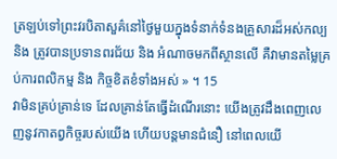ត្រឡប់ទៅព្រះវរបិតាសួគ៌នៅថ្ងៃមួយក្នុងទំនាក់ទំនងគ្រួសារដ៏អស់កល្ប និង ត្រូវបានប្រទានពរជ័យ និង អំណាចមកពីស្ថានលើ គឺវាមានតម្លៃគ្រប់ការពលិកម្ម និង កិច្ចខិតខំទាំងអស់ » ។ 15
វាមិនគ្រប់គ្រាន់ទេ ដែលគ្រាន់តែធ្វើដំណើរនោះ យើងត្រូវដឹងពេញលេញនូវកាតព្វកិច្ចរបស់យើង ហើយបន្ដមានជំនឿ នៅពេលយើ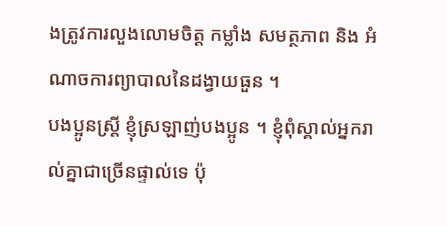ងត្រូវការលួងលោមចិត្ត កម្លាំង សមត្ថភាព និង អំណាចការព្យាបាលនៃដង្វាយធួន ។
បងប្អូនស្ត្រី ខ្ញុំស្រឡាញ់បងប្អូន ។ ខ្ញុំពុំស្គាល់អ្នករាល់គ្នាជាច្រើនផ្ទាល់ទេ ប៉ុ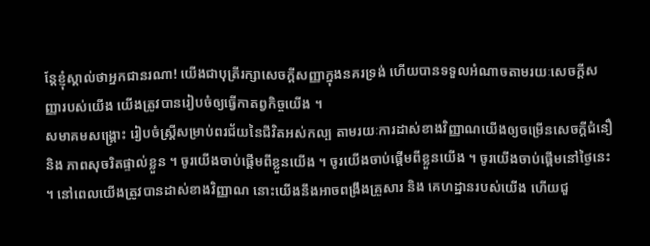ន្តែខ្ញុំស្គាល់ថាអ្នកជានរណា! យើងជាបុត្រីរក្សាសេចក្ដីសញ្ញាក្នុងនគរទ្រង់ ហើយបានទទួលអំណាចតាមរយៈសេចក្ដីសញ្ញារបស់យើង យើងត្រូវបានរៀបចំឲ្យធ្វើកាតព្វកិច្ចយើង ។
សមាគមសង្គ្រោះ រៀបចំស្ត្រីសម្រាប់ពរជ័យនៃជីវិតអស់កល្ប តាមរយៈការដាស់ខាងវិញ្ញាណយើងឲ្យចម្រើនសេចក្ដីជំនឿ និង ភាពសុចរិតផ្ទាល់ខ្លួន ។ ចូរយើងចាប់ផ្ដើមពីខ្លួនយើង ។ ចូរយើងចាប់ផ្ដើមពីខ្លួនយើង ។ ចូរយើងចាប់ផ្ដើមនៅថ្ងៃនេះ ។ នៅពេលយើងត្រូវបានដាស់ខាងវិញ្ញាណ នោះយើងនឹងអាចពង្រឹងគ្រួសារ និង គេហដ្ឋានរបស់យើង ហើយជួ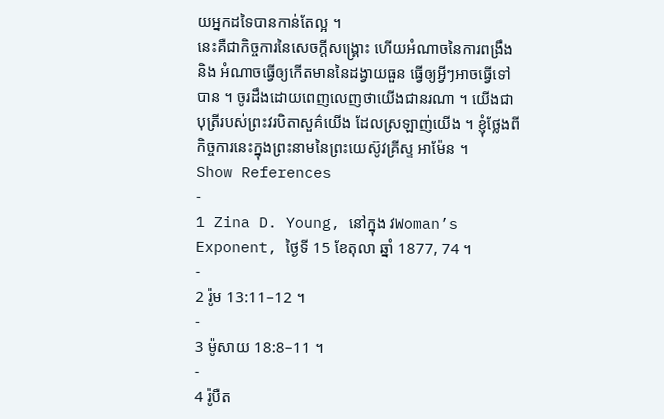យអ្នកដទៃបានកាន់តែល្អ ។
នេះគឺជាកិច្ចការនៃសេចក្ដីសង្គ្រោះ ហើយអំណាចនៃការពង្រឹង និង អំណាចធ្វើឲ្យកើតមាននៃដង្វាយធួន ធ្វើឲ្យអ្វីៗអាចធ្វើទៅបាន ។ ចូរដឹងដោយពេញលេញថាយើងជានរណា ។ យើងជាបុត្រីរបស់ព្រះវរបិតាសួគ៌យើង ដែលស្រឡាញ់យើង ។ ខ្ញុំថ្លែងពីកិច្ចការនេះក្នុងព្រះនាមនៃព្រះយេស៊ូវគ្រីស្ទ អាម៉ែន ។
Show References
-
1 Zina D. Young, នៅក្នុង វWoman’s Exponent, ថ្ងៃទី 15 ខែតុលា ឆ្នាំ 1877, 74 ។
-
2 រ៉ូម 13:11–12 ។
-
3 ម៉ូសាយ 18:8–11 ។
-
4 រ៉ូបឺត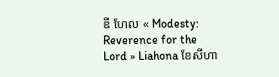ឌី ហែល « Modesty: Reverence for the Lord » Liahona ខែសីហា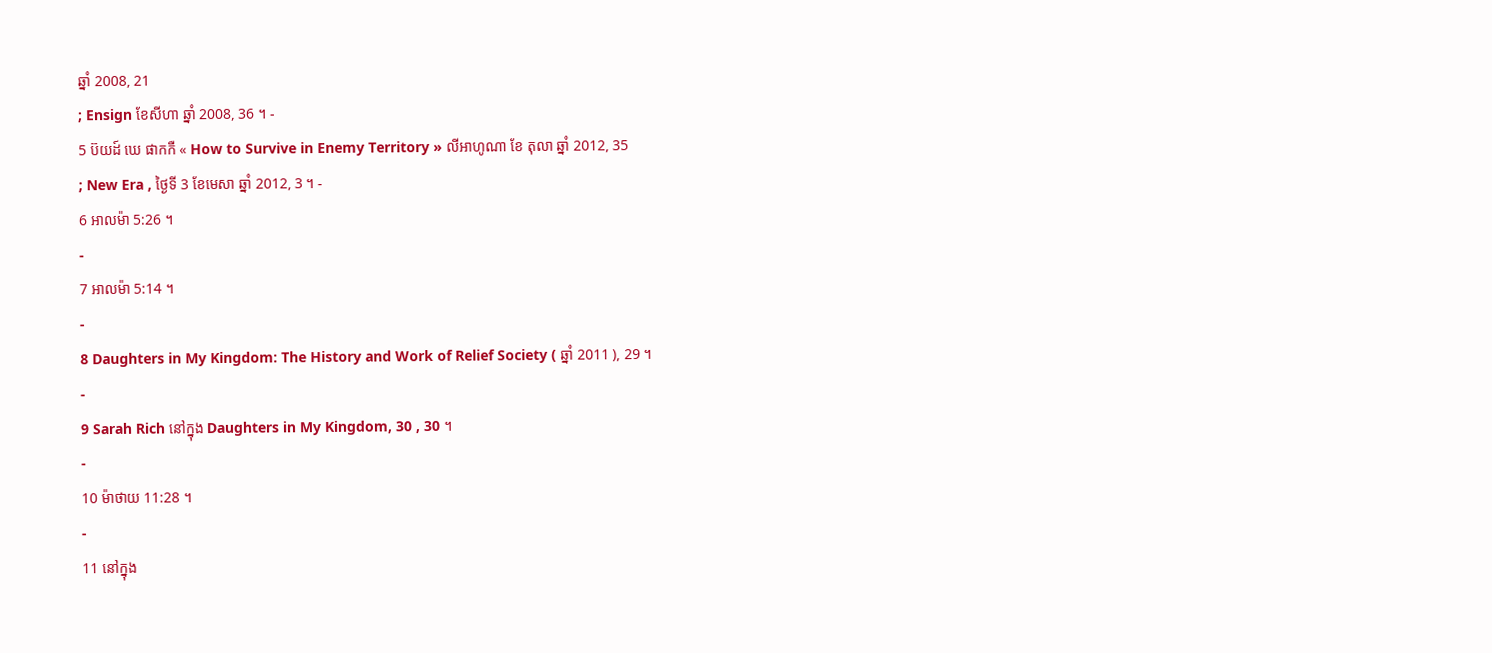ឆ្នាំ 2008, 21
; Ensign ខែសីហា ឆ្នាំ 2008, 36 ។ -
5 ប៊យដ៍ ឃេ ផាកកឺ « How to Survive in Enemy Territory » លីអាហូណា ខែ តុលា ឆ្នាំ 2012, 35
; New Era , ថ្ងៃទី 3 ខែមេសា ឆ្នាំ 2012, 3 ។ -
6 អាលម៉ា 5:26 ។
-
7 អាលម៉ា 5:14 ។
-
8 Daughters in My Kingdom: The History and Work of Relief Society ( ឆ្នាំ 2011 ), 29 ។
-
9 Sarah Rich នៅក្នុង Daughters in My Kingdom, 30 , 30 ។
-
10 ម៉ាថាយ 11:28 ។
-
11 នៅក្នុង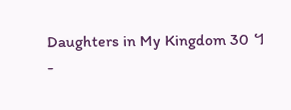Daughters in My Kingdom 30 ។
-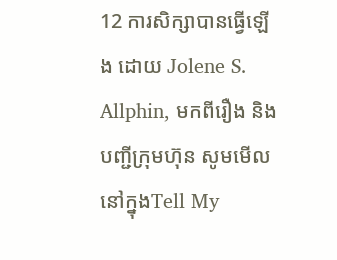12 ការសិក្សាបានធ្វើឡើង ដោយ Jolene S. Allphin, មកពីរឿង និង បញ្ជីក្រុមហ៊ុន សូមមើល នៅក្នុងTell My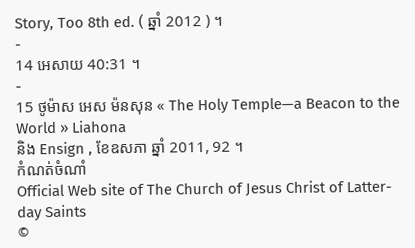Story, Too 8th ed. ( ឆ្នាំ 2012 ) ។
-
14 អេសាយ 40:31 ។
-
15 ថូម៉ាស អេស ម៉នសុន « The Holy Temple—a Beacon to the World » Liahona
និង Ensign , ខែឧសភា ឆ្នាំ 2011, 92 ។
កំណត់ចំណាំ
Official Web site of The Church of Jesus Christ of Latter-day Saints
©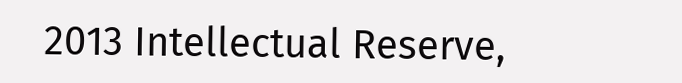2013 Intellectual Reserve,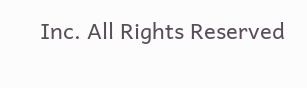Inc. All Rights Reserved